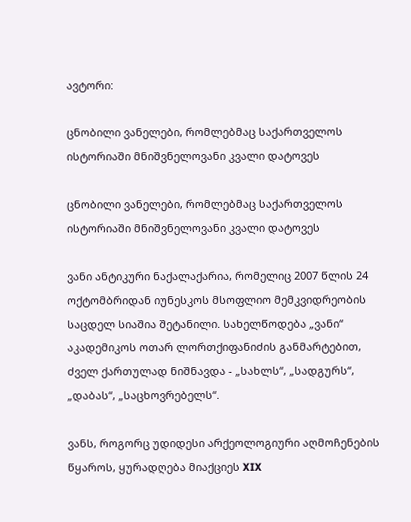ავტორი:

ცნობილი ვანელები, რომლებმაც საქართველოს ისტორიაში მნიშვნელოვანი კვალი დატოვეს

ცნობილი ვანელები, რომლებმაც საქართველოს ისტორიაში მნიშვნელოვანი კვალი დატოვეს

ვანი ანტიკური ნაქალაქარია, რომელიც 2007 წლის 24 ოქტომბრიდან იუნესკოს მსოფლიო მემკვიდრეობის საცდელ სიაშია შეტანილი. სახელწოდება „ვანი“ აკადემიკოს ოთარ ლორთქიფანიძის განმარტებით, ძველ ქართულად ნიშნავდა - „სახლს“, „სადგურს“, „დაბას“, „საცხოვრებელს“.

ვანს, როგორც უდიდესი არქეოლოგიური აღმოჩენების წყაროს, ყურადღება მიაქციეს XIX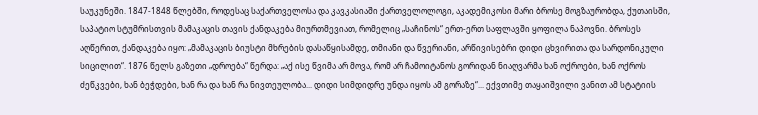საუკუნეში. 1847-1848 წლებში, როდესაც საქართველოსა და კავკასიაში ქართველოლოგი, აკადემიკოსი მარი ბროსე მოგზაურობდა, ქუთაისში, საპატიო სტუმრისთვის მამაკაცის თავის ქანდაკება მიურთმევიათ, რომელიც „საჩინოს“ ერთ-ერთ საფლავში ყოფილა ნაპოვნი. ბროსეს აღწერით, ქანდაკება იყო: „მამაკაცის ბიუსტი მხრების დასაწყისამდე, თმიანი და წვერიანი, არწივისებრი დიდი ცხვირითა და სარდონიკული სიცილით“. 1876 წელს გაზეთი „დროება“ წერდა: „აქ ისე წვიმა არ მოვა, რომ არ ჩამოიტანოს გორიდან ნიაღვარმა ხან ოქროები, ხან ოქროს ძეწკვები, ხან ბეჭდები, ხან რა და ხან რა ნივთეულობა... დიდი სიმდიდრე უნდა იყოს ამ გორაზე“... ექვთიმე თაყაიშვილი ვანით ამ სტატიის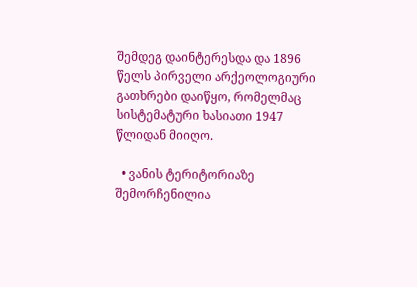შემდეგ დაინტერესდა და 1896 წელს პირველი არქეოლოგიური გათხრები დაიწყო, რომელმაც სისტემატური ხასიათი 1947 წლიდან მიიღო.

  • ვანის ტერიტორიაზე შემორჩენილია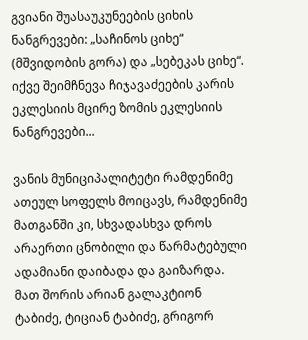გვიანი შუასაუკუნეების ციხის ნანგრევები: „საჩინოს ციხე“ (მშვიდობის გორა) და „სებეკას ციხე“. იქვე შეიმჩნევა ჩიჯავაძეების კარის ეკლესიის მცირე ზომის ეკლესიის ნანგრევები...

ვანის მუნიციპალიტეტი რამდენიმე ათეულ სოფელს მოიცავს, რამდენიმე მათგანში კი, სხვადასხვა დროს არაერთი ცნობილი და წარმატებული ადამიანი დაიბადა და გაიზარდა. მათ შორის არიან გალაკტიონ ტაბიძე, ტიციან ტაბიძე, გრიგორ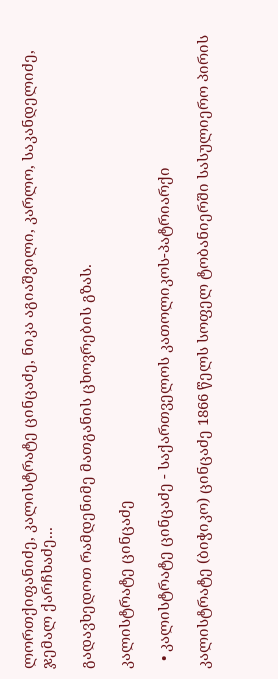ლორთქიფანიძე, კალისტრატე ცინცაძე, ნიკა აგიაშვილი, კარლო, საკანდელიძე, ჯემალ ქარჩხაძე...

გადავხედოთ რამდენიმე მათგანის ცხოვრების გზას.

კალისტრატე ცინცაძე

  • კალისტრატე ცინცაძე - საქართველოს კათოლიკოს-პატრიარქი

კალისტრატე (ბიჭიკო) ცინცაძე 1866 წელს სოფელ ტობანიერში სასულიერო პირის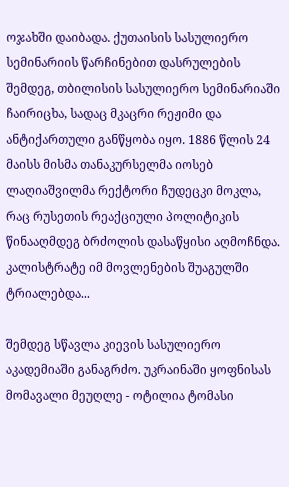ოჯახში დაიბადა. ქუთაისის სასულიერო სემინარიის წარჩინებით დასრულების შემდეგ, თბილისის სასულიერო სემინარიაში ჩაირიცხა, სადაც მკაცრი რეჟიმი და ანტიქართული განწყობა იყო. 1886 წლის 24 მაისს მისმა თანაკურსელმა იოსებ ლაღიაშვილმა რექტორი ჩუდეცკი მოკლა, რაც რუსეთის რეაქციული პოლიტიკის წინააღმდეგ ბრძოლის დასაწყისი აღმოჩნდა. კალისტრატე იმ მოვლენების შუაგულში ტრიალებდა...

შემდეგ სწავლა კიევის სასულიერო აკადემიაში განაგრძო. უკრაინაში ყოფნისას მომავალი მეუღლე - ოტილია ტომასი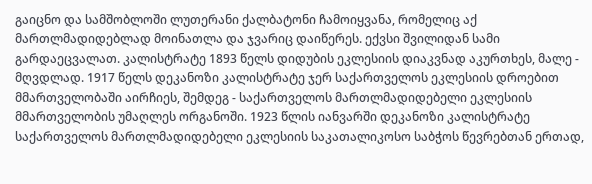გაიცნო და სამშობლოში ლუთერანი ქალბატონი ჩამოიყვანა, რომელიც აქ მართლმადიდებლად მოინათლა და ჯვარიც დაიწერეს. ექვსი შვილიდან სამი გარდაეცვალათ. კალისტრატე 1893 წელს დიდუბის ეკლესიის დიაკვნად აკურთხეს, მალე - მღვდლად. 1917 წელს დეკანოზი კალისტრატე ჯერ საქართველოს ეკლესიის დროებით მმართველობაში აირჩიეს, შემდეგ - საქართველოს მართლმადიდებელი ეკლესიის მმართველობის უმაღლეს ორგანოში. 1923 წლის იანვარში დეკანოზი კალისტრატე საქართველოს მართლმადიდებელი ეკლესიის საკათალიკოსო საბჭოს წევრებთან ერთად,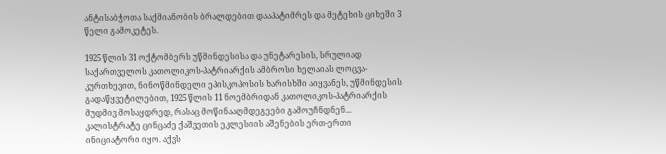ანტისაბჭოთა საქმიანობის ბრალდებით დააპატიმრეს და მეტეხის ციხეში 3 წელი გამოკეტეს.

1925 წლის 31 ოქტომბერს უწმინდესისა და უნეტარესის, სრულიად საქართველოს კათოლიკოს-პატრიარქის ამბროსი ხელაიას ლოცვა-კურთხევით, ნინოწმინდელი ეპისკოპოსის ხარისხში აიყვანეს, უწმინდესის გადაწყვეტილებით, 1925 წლის 11 ნოემბრიდან კათოლიკოს-პატრიარქის მუდმივ მოსაყდრედ, რასაც მოწინააღმდეგეები გამოუჩნდნენ... კალისტრატე ცინცაძე ქაშვეთის ეკლესიის აშენების ერთ-ერთი ინიციატორი იყო. აქვს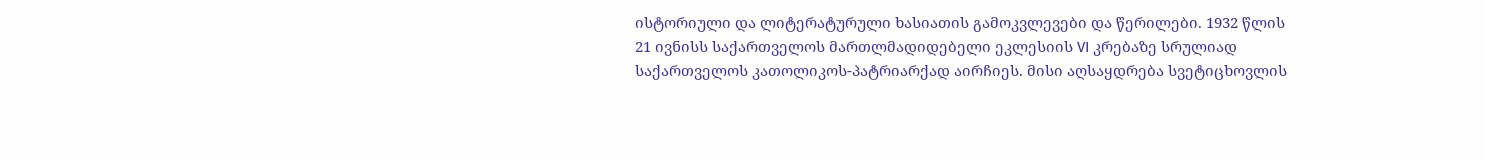ისტორიული და ლიტერატურული ხასიათის გამოკვლევები და წერილები. 1932 წლის 21 ივნისს საქართველოს მართლმადიდებელი ეკლესიის VI კრებაზე სრულიად საქართველოს კათოლიკოს-პატრიარქად აირჩიეს. მისი აღსაყდრება სვეტიცხოვლის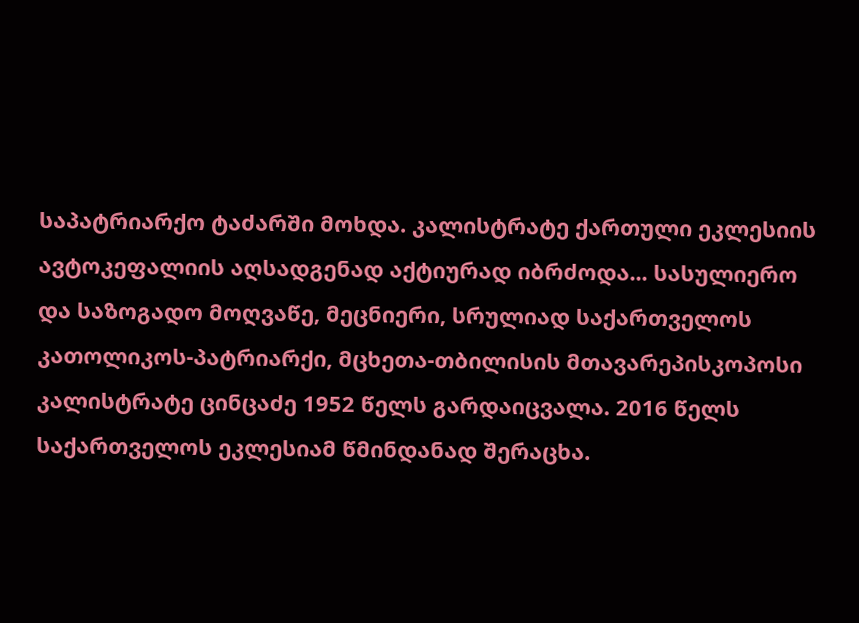საპატრიარქო ტაძარში მოხდა. კალისტრატე ქართული ეკლესიის ავტოკეფალიის აღსადგენად აქტიურად იბრძოდა... სასულიერო და საზოგადო მოღვაწე, მეცნიერი, სრულიად საქართველოს კათოლიკოს-პატრიარქი, მცხეთა-თბილისის მთავარეპისკოპოსი კალისტრატე ცინცაძე 1952 წელს გარდაიცვალა. 2016 წელს საქართველოს ეკლესიამ წმინდანად შერაცხა.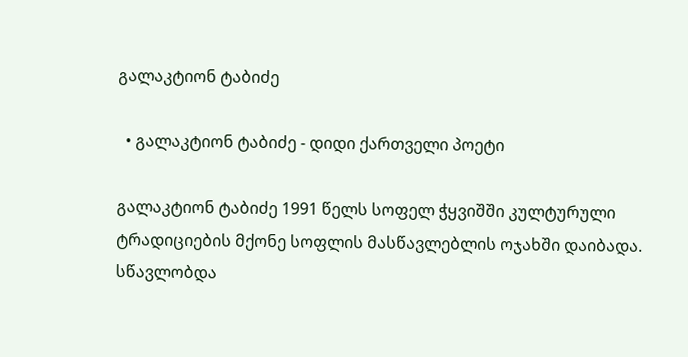გალაკტიონ ტაბიძე

  • გალაკტიონ ტაბიძე - დიდი ქართველი პოეტი

გალაკტიონ ტაბიძე 1991 წელს სოფელ ჭყვიშში კულტურული ტრადიციების მქონე სოფლის მასწავლებლის ოჯახში დაიბადა. სწავლობდა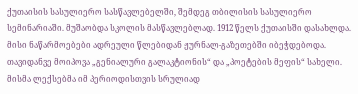ქუთაისის სასულიერო სასწავლებელში, შემდეგ თბილისის სასულიერო სემინარიაში. მუშაობდა სკოლის მასწავლებლად. 1912 წელს ქუთაისში დასახლდა. მისი ნაწარმოებები ადრეული წლებიდან ჟურნალ-გაზეთებში იბეჭდებოდა. თავიდანვე მოიპოვა „გენიალური გალაკტიონის“ და „პოეტების მეფის“ სახელი. მისმა ლექსებმა იმ პერიოდისთვის სრულიად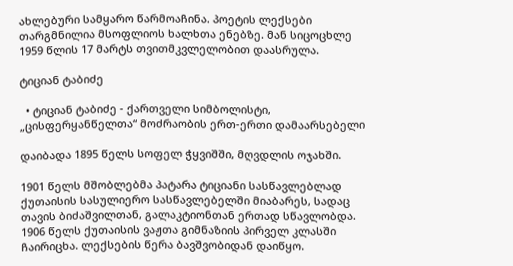ახლებური სამყარო წარმოაჩინა. პოეტის ლექსები თარგმნილია მსოფლიოს ხალხთა ენებზე. მან სიცოცხლე 1959 წლის 17 მარტს თვითმკვლელობით დაასრულა.

ტიციან ტაბიძე

  • ტიციან ტაბიძე - ქართველი სიმბოლისტი, „ცისფერყანწელთა“ მოძრაობის ერთ-ერთი დამაარსებელი

დაიბადა 1895 წელს სოფელ ჭყვიშში, მღვდლის ოჯახში.

1901 წელს მშობლებმა პატარა ტიციანი სასწავლებლად ქუთაისის სასულიერო სასწავლებელში მიაბარეს, სადაც თავის ბიძაშვილთან, გალაკტიონთან ერთად სწავლობდა. 1906 წელს ქუთაისის ვაჟთა გიმნაზიის პირველ კლასში ჩაირიცხა. ლექსების წერა ბავშვობიდან დაიწყო.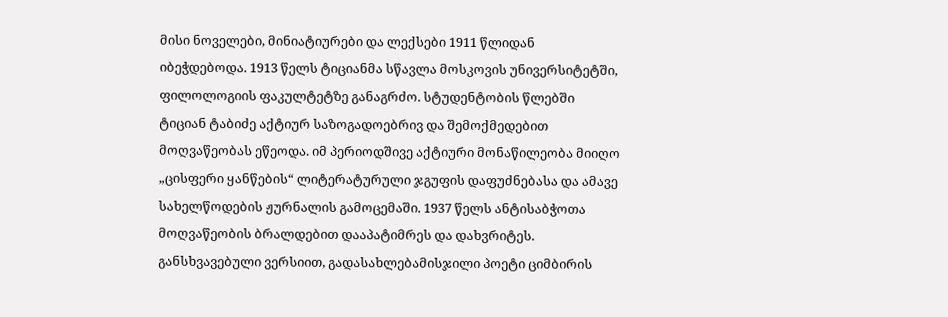მისი ნოველები, მინიატიურები და ლექსები 1911 წლიდან იბეჭდებოდა. 1913 წელს ტიციანმა სწავლა მოსკოვის უნივერსიტეტში, ფილოლოგიის ფაკულტეტზე განაგრძო. სტუდენტობის წლებში ტიციან ტაბიძე აქტიურ საზოგადოებრივ და შემოქმედებით მოღვაწეობას ეწეოდა. იმ პერიოდშივე აქტიური მონაწილეობა მიიღო „ცისფერი ყანწების“ ლიტერატურული ჯგუფის დაფუძნებასა და ამავე სახელწოდების ჟურნალის გამოცემაში. 1937 წელს ანტისაბჭოთა მოღვაწეობის ბრალდებით დააპატიმრეს და დახვრიტეს. განსხვავებული ვერსიით, გადასახლებამისჯილი პოეტი ციმბირის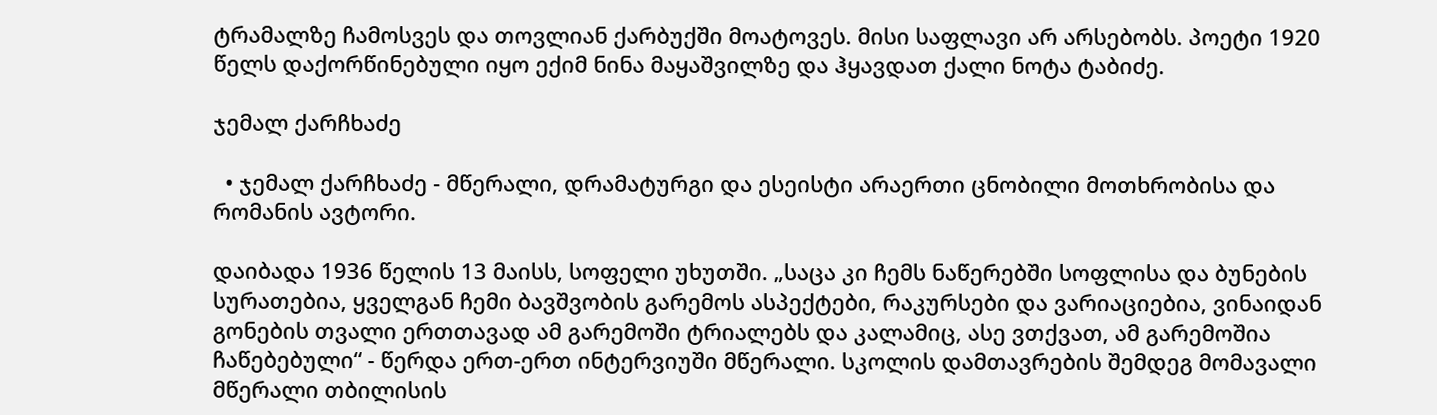ტრამალზე ჩამოსვეს და თოვლიან ქარბუქში მოატოვეს. მისი საფლავი არ არსებობს. პოეტი 1920 წელს დაქორწინებული იყო ექიმ ნინა მაყაშვილზე და ჰყავდათ ქალი ნოტა ტაბიძე.

ჯემალ ქარჩხაძე

  • ჯემალ ქარჩხაძე - მწერალი, დრამატურგი და ესეისტი არაერთი ცნობილი მოთხრობისა და რომანის ავტორი.

დაიბადა 1936 წელის 13 მაისს, სოფელი უხუთში. „საცა კი ჩემს ნაწერებში სოფლისა და ბუნების სურათებია, ყველგან ჩემი ბავშვობის გარემოს ასპექტები, რაკურსები და ვარიაციებია, ვინაიდან გონების თვალი ერთთავად ამ გარემოში ტრიალებს და კალამიც, ასე ვთქვათ, ამ გარემოშია ჩაწებებული“ - წერდა ერთ-ერთ ინტერვიუში მწერალი. სკოლის დამთავრების შემდეგ მომავალი მწერალი თბილისის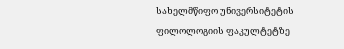სახელმწიფო უნივერსიტეტის ფილოლოგიის ფაკულტეტზე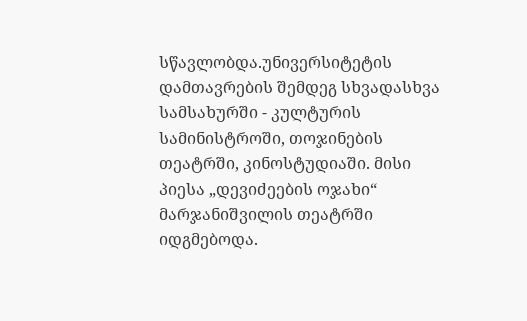სწავლობდა.უნივერსიტეტის დამთავრების შემდეგ სხვადასხვა სამსახურში - კულტურის სამინისტროში, თოჯინების თეატრში, კინოსტუდიაში. მისი პიესა „დევიძეების ოჯახი“ მარჯანიშვილის თეატრში იდგმებოდა.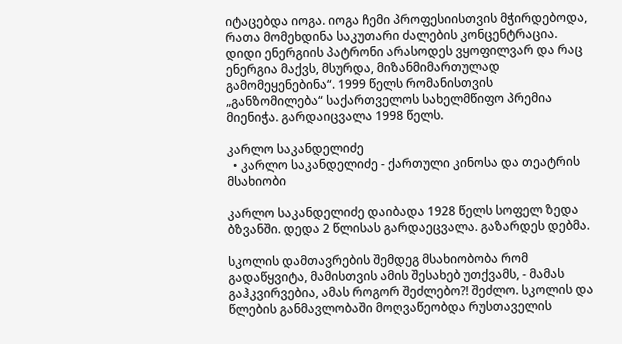იტაცებდა იოგა. იოგა ჩემი პროფესიისთვის მჭირდებოდა, რათა მომეხდინა საკუთარი ძალების კონცენტრაცია. დიდი ენერგიის პატრონი არასოდეს ვყოფილვარ და რაც ენერგია მაქვს, მსურდა, მიზანმიმართულად გამომეყენებინა“. 1999 წელს რომანისთვის „განზომილება“ საქართველოს სახელმწიფო პრემია მიენიჭა. გარდაიცვალა 1998 წელს.

კარლო საკანდელიძე
  • კარლო საკანდელიძე - ქართული კინოსა და თეატრის მსახიობი

კარლო საკანდელიძე დაიბადა 1928 წელს სოფელ ზედა ბზვანში. დედა 2 წლისას გარდაეცვალა. გაზარდეს დებმა.

სკოლის დამთავრების შემდეგ მსახიობობა რომ გადაწყვიტა, მამისთვის ამის შესახებ უთქვამს, - მამას გაჰკვირვებია, ამას როგორ შეძლებო?! შეძლო. სკოლის და წლების განმავლობაში მოღვაწეობდა რუსთაველის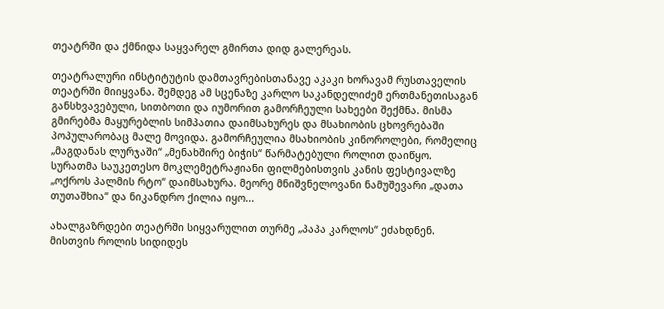თეატრში და ქმნიდა საყვარელ გმირთა დიდ გალერეას.

თეატრალური ინსტიტუტის დამთავრებისთანავე აკაკი ხორავამ რუსთაველის თეატრში მიიყვანა. შემდეგ ამ სცენაზე კარლო საკანდელიძემ ერთმანეთისაგან განსხვავებული, სითბოთი და იუმორით გამორჩეული სახეები შექმნა. მისმა გმირებმა მაყურებლის სიმპათია დაიმსახურეს და მსახიობის ცხოვრებაში პოპულარობაც მალე მოვიდა. გამორჩეულია მსახიობის კინოროლები, რომელიც „მაგდანას ლურჯაში“ „მენახშირე ბიჭის“ წარმატებული როლით დაიწყო. სურათმა საუკეთესო მოკლემეტრაჟიანი ფილმებისთვის კანის ფესტივალზე „ოქროს პალმის რტო“ დაიმსახურა. მეორე მნიშვნელოვანი ნამუშევარი „დათა თუთაშხია“ და ნიკანდრო ქილია იყო...

ახალგაზრდები თეატრში სიყვარულით თურმე „პაპა კარლოს“ ეძახდნენ. მისთვის როლის სიდიდეს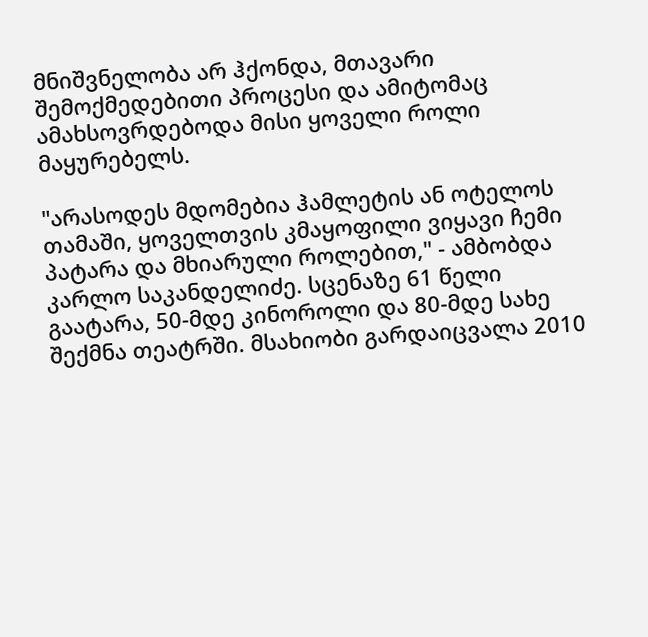მნიშვნელობა არ ჰქონდა, მთავარი შემოქმედებითი პროცესი და ამიტომაც ამახსოვრდებოდა მისი ყოველი როლი მაყურებელს.

"არასოდეს მდომებია ჰამლეტის ან ოტელოს თამაში, ყოველთვის კმაყოფილი ვიყავი ჩემი პატარა და მხიარული როლებით," - ამბობდა კარლო საკანდელიძე. სცენაზე 61 წელი გაატარა, 50-მდე კინოროლი და 80-მდე სახე შექმნა თეატრში. მსახიობი გარდაიცვალა 2010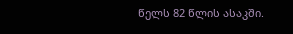წელს 82 წლის ასაკში.